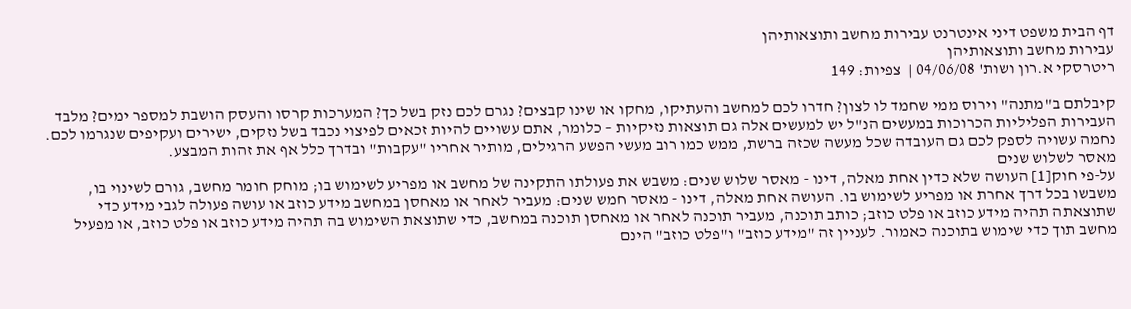דף הבית משפט דיני אינטרנט עבירות מחשב ותוצאותיהן
עבירות מחשב ותוצאותיהן
ריטרסקי א.רון ושות' 04/06/08 |  צפיות: 149

קיבלתם ב"מתנה" וירוס ממי שחמד לו לצון? חדרו לכם למחשב והעתיקו, מחקו או שינו קבצים? נגרם לכם נזק בשל כך? המערכות קרסו והעסק הושבת למספר ימים? מלבד העבירות הפליליות הכרוכות במעשים הנ"ל יש למעשים אלה גם תוצאות נזיקיות – כלומר, אתם עשויים להיות זכאים לפיצוי נכבד בשל נזקים, ישירים ועקיפים שנגרמו לכם. נחמה עשויה לספק לכם גם העובדה שכל מעשה שכזה ברשת, ממש כמו רוב מעשי הפשע הרגילים, מותיר אחריו "עקבות" ובדרך כלל אף את זהות המבצע.
מאסר לשלוש שנים
על-פי חוק[1] העושה שלא כדין אחת מאלה, דינו - מאסר שלוש שנים: משבש את פעולתו התקינה של מחשב או מפריע לשימוש בו; מוחק חומר מחשב, גורם לשינוי בו, משבשו בכל דרך אחרת או מפריע לשימוש בו. העושה אחת מאלה, דינו - מאסר חמש שנים: מעביר לאחר או מאחסן במחשב מידע כוזב או עושה פעולה לגבי מידע כדי שתוצאתה תהיה מידע כוזב או פלט כוזב; כותב תוכנה, מעביר תוכנה לאחר או מאחסן תוכנה במחשב, כדי שתוצאת השימוש בה תהיה מידע כוזב או פלט כוזב, או מפעיל מחשב תוך כדי שימוש בתוכנה כאמור. לעניין זה "מידע כוזב" ו"פלט כוזב" הינם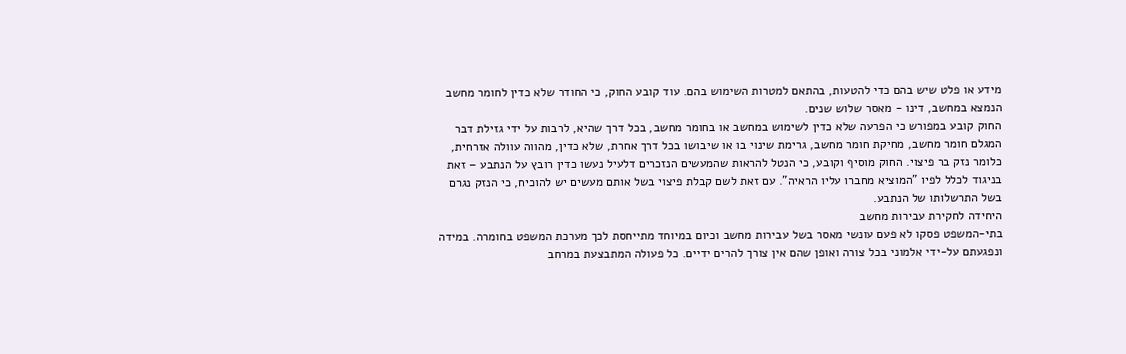מידע או פלט שיש בהם כדי להטעות, בהתאם למטרות השימוש בהם. עוד קובע החוק, כי החודר שלא כדין לחומר מחשב הנמצא במחשב, דינו - מאסר שלוש שנים.
החוק קובע במפורש כי הפרעה שלא כדין לשימוש במחשב או בחומר מחשב, בכל דרך שהיא, לרבות על ידי גזילת דבר המגלם חומר מחשב, מחיקת חומר מחשב, גרימת שינוי בו או שיבושו בכל דרך אחרת, שלא כדין, מהווה עוולה אזרחית, כלומר נזק בר פיצוי. החוק מוסיף וקובע, כי הנטל להראות שהמעשים הנזכרים דלעיל נעשו כדין רובץ על הנתבע – זאת בניגוד לכלל לפיו "המוציא מחברו עליו הראיה". עם זאת לשם קבלת פיצוי בשל אותם מעשים יש להוכיח, כי הנזק נגרם בשל התרשלותו של הנתבע.
היחידה לחקירת עבירות מחשב
בתי-המשפט פסקו לא פעם עונשי מאסר בשל עבירות מחשב וכיום במיוחד מתייחסת לכך מערכת המשפט בחומרה. במידה ונפגעתם על-ידי אלמוני בכל צורה ואופן שהם אין צורך להרים ידיים. כל פעולה המתבצעת במרחב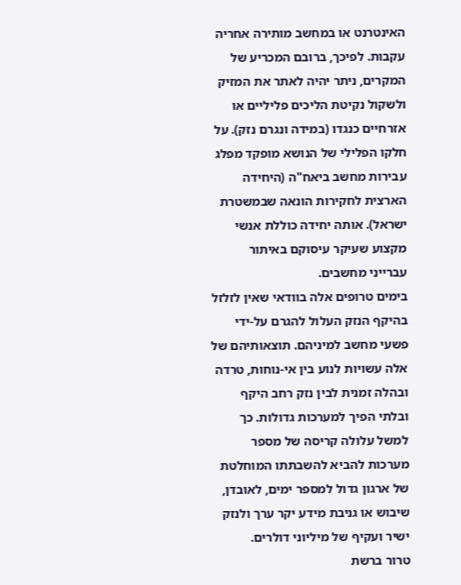האינטרנט או במחשב מותירה אחריה עקבות. לפיכך, ברובם המכריע של המקרים, ניתר יהיה לאתר את המזיק ולשקול נקיטת הליכים פליליים או אזרחיים כנגדו (במידה ונגרם נזק). על חלקו הפלילי של הנושא מופקד מפלג עבירות מחשב ביאח"ה (היחידה הארצית לחקירות הונאה שבמשטרת ישראל). אותה יחידה כוללת אנשי מקצוע שעיקר עיסוקם באיתור עברייני מחשבים.
בימים טרופים אלה בוודאי שאין לזלזל בהיקף הנזק העלול להגרם על-ידי פשעי מחשב למיניהם. תוצאותיהם של אלה עשויות לנוע בין אי-נוחות, טרדה ובהלה זמנית לבין נזק רחב היקף ובלתי הפיך למערכות גדולות. כך למשל עלולה קריסה של מספר מערכות להביא להשבתתו המוחלטת של ארגון גדול למספר ימים, לאובדן, שיבוש או גניבת מידע יקר ערך ולנזק ישיר ועקיף של מיליוני דולרים.
טרור ברשת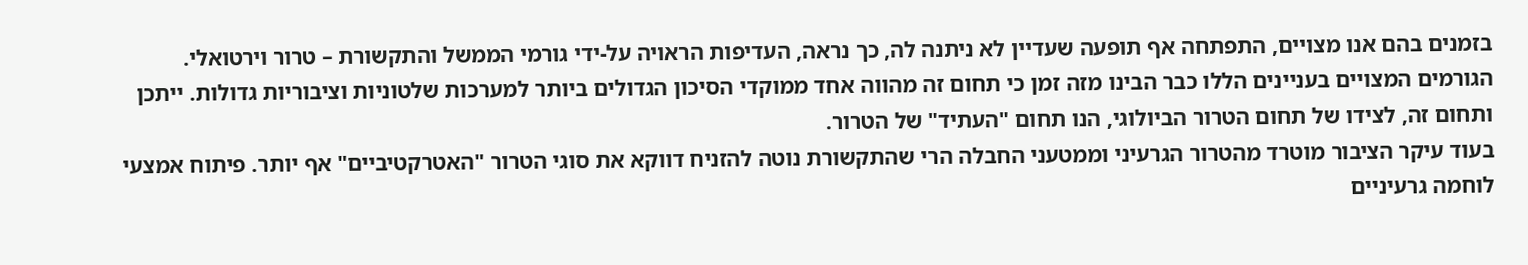בזמנים בהם אנו מצויים, התפתחה אף תופעה שעדיין לא ניתנה לה, כך נראה, העדיפות הראויה על-ידי גורמי הממשל והתקשורת – טרור וירטואלי. הגורמים המצויים בעניינים הללו כבר הבינו מזה זמן כי תחום זה מהווה אחד ממוקדי הסיכון הגדולים ביותר למערכות שלטוניות וציבוריות גדולות. ייתכן ותחום זה, לצידו של תחום הטרור הביולוגי, הנו תחום "העתיד" של הטרור.
בעוד עיקר הציבור מוטרד מהטרור הגרעיני וממטעני החבלה הרי שהתקשורת נוטה להזניח דווקא את סוגי הטרור "האטרקטיביים" אף יותר. פיתוח אמצעי לוחמה גרעיניים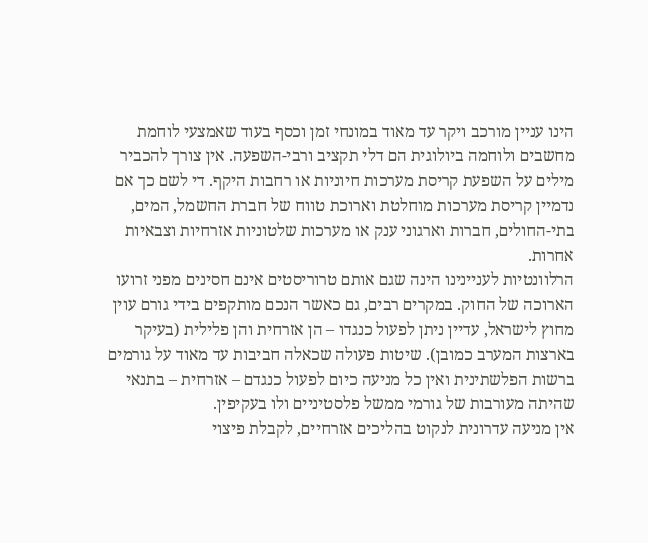הינו עניין מורכב ויקר עד מאוד במונחי זמן וכסף בעוד שאמצעי לוחמת מחשבים ולוחמה ביולוגית הם דלי תקציב ורבי-השפעה. אין צורך להכביר מילים על השפעת קריסת מערכות חיוניות או רחבות היקף. די לשם כך אם נדמיין קריסת מערכות מוחלטת וארוכת טווח של חברת החשמל, המים, בתי-החולים, חברות וארגוני ענק או מערכות שלטוניות אזרחיות וצבאיות אחרות.
הרלוונטיות לעניינינו הינה שגם אותם טרוריסטים אינם חסינים מפני זרועו הארוכה של החוק. במקרים רבים, גם כאשר הנכם מותקפים בידי גורם עוין מחוץ לישראל, עדיין ניתן לפעול כנגדו – הן אזרחית והן פלילית (בעיקר בארצות המערב כמובן). שיטות פעולה שכאלה חביבות עד מאוד על גורמים ברשות הפלשתינית ואין כל מניעה כיום לפעול כנגדם – אזרחית – בתנאי שהיתה מעורבות של גורמי ממשל פלסטיניים ולו בעקיפין.
אין מניעה עדרונית לנקוט בהליכים אזרחיים, לקבלת פיצוי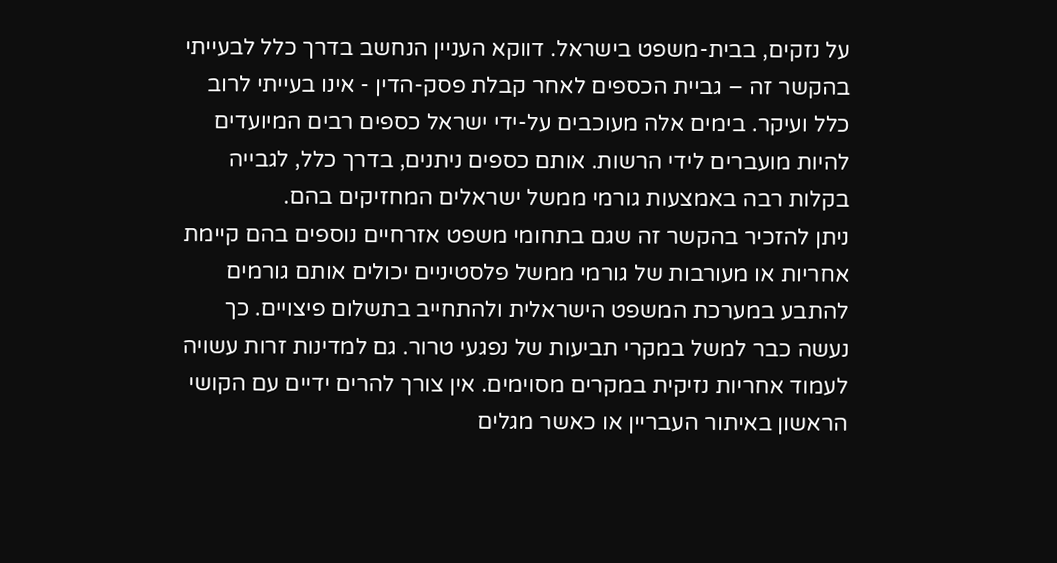על נזקים, בבית-משפט בישראל. דווקא העניין הנחשב בדרך כלל לבעייתי בהקשר זה – גביית הכספים לאחר קבלת פסק-הדין - אינו בעייתי לרוב כלל ועיקר. בימים אלה מעוכבים על-ידי ישראל כספים רבים המיועדים להיות מועברים לידי הרשות. אותם כספים ניתנים, בדרך כלל, לגבייה בקלות רבה באמצעות גורמי ממשל ישראלים המחזיקים בהם.
ניתן להזכיר בהקשר זה שגם בתחומי משפט אזרחיים נוספים בהם קיימת אחריות או מעורבות של גורמי ממשל פלסטיניים יכולים אותם גורמים להתבע במערכת המשפט הישראלית ולהתחייב בתשלום פיצויים. כך נעשה כבר למשל במקרי תביעות של נפגעי טרור. גם למדינות זרות עשויה לעמוד אחריות נזיקית במקרים מסוימים. אין צורך להרים ידיים עם הקושי הראשון באיתור העבריין או כאשר מגלים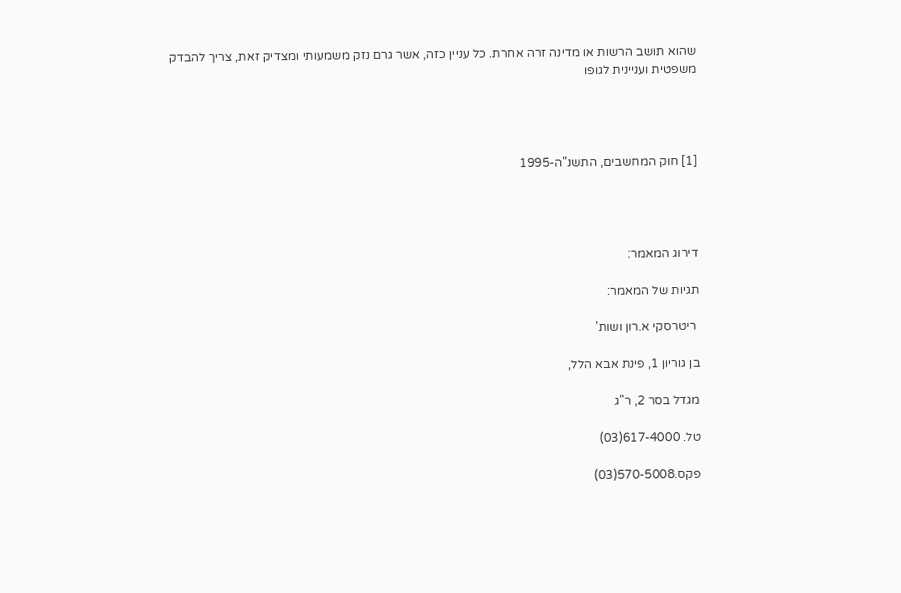שהוא תושב הרשות או מדינה זרה אחרת. כל עניין כזה, אשר גרם נזק משמעותי ומצדיק זאת, צריך להבדק משפטית ועניינית לגופו




[1] חוק המחשבים, התשנ"ה-1995




דירוג המאמר:

תגיות של המאמר:

 ריטרסקי א.רון ושות'

בן גוריון 1, פינת אבא הלל,

מגדל בסר 2, ר"ג

טל. 617-4000(03)

פקס.570-5008(03)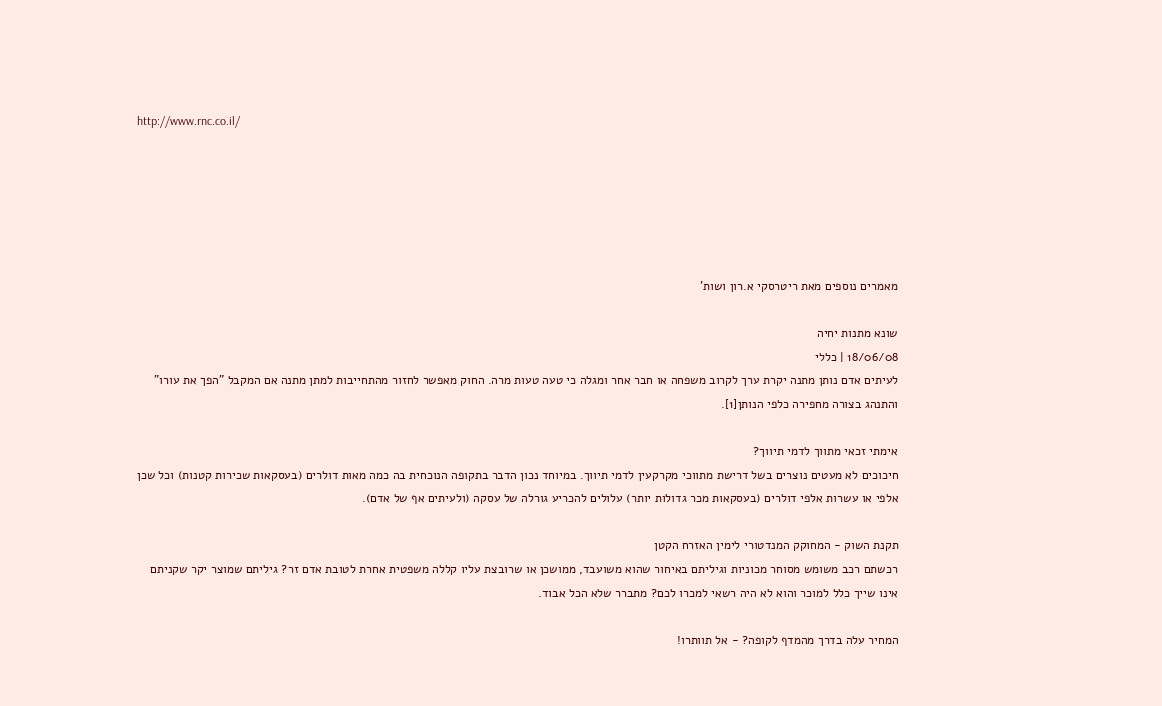http://www.rnc.co.il/






מאמרים נוספים מאת ריטרסקי א.רון ושות'

שונא מתנות יחיה
18/06/08 | כללי
לעיתים אדם נותן מתנה יקרת ערך לקרוב משפחה או חבר אחר ומגלה כי טעה טעות מרה. החוק מאפשר לחזור מהתחייבות למתן מתנה אם המקבל "הפך את עורו" והתנהג בצורה מחפירה כלפי הנותן[1].

אימתי זכאי מתווך לדמי תיווך?
חיכוכים לא מעטים נוצרים בשל דרישת מתווכי מקרקעין לדמי תיווך. במיוחד נכון הדבר בתקופה הנוכחית בה כמה מאות דולרים (בעסקאות שכירות קטנות) וכל שכן אלפי או עשרות אלפי דולרים (בעסקאות מכר גדולות יותר) עלולים להכריע גורלה של עסקה (ולעיתים אף של אדם).

תקנת השוק - המחוקק המנדטורי לימין האזרח הקטן
רכשתם רכב משומש מסוחר מכוניות וגיליתם באיחור שהוא משועבד, ממושכן או שרובצת עליו קללה משפטית אחרת לטובת אדם זר? גיליתם שמוצר יקר שקניתם אינו שייך כלל למוכר והוא לא היה רשאי למכרו לכם? מתברר שלא הכל אבוד.

המחיר עלה בדרך מהמדף לקופה? - אל תוותרו!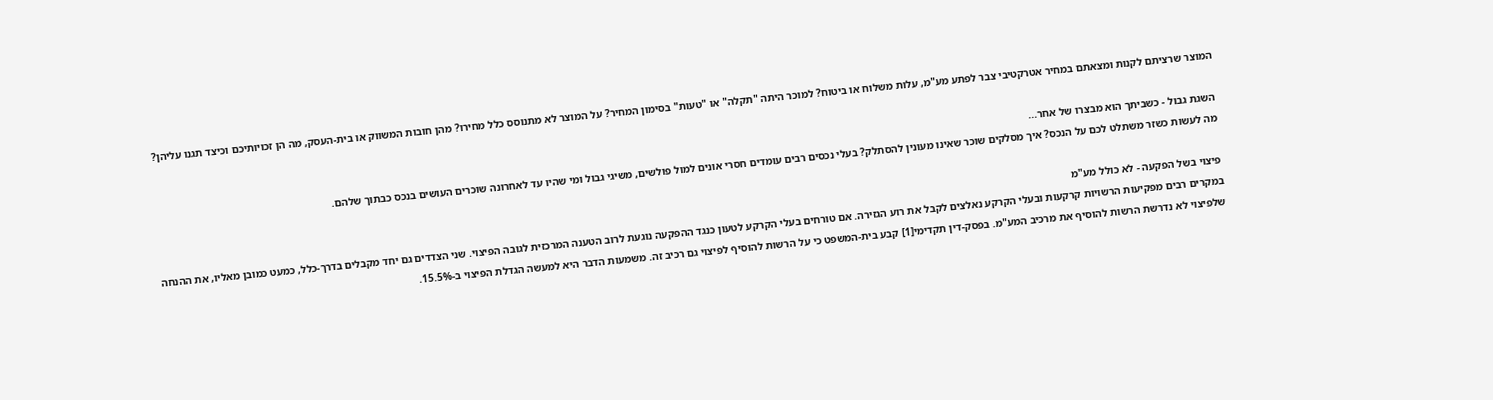המוצר שרציתם לקנות ומצאתם במחיר אטרקטיבי צבר לפתע מע"מ, עלות משלוח או ביטוח? למוכר היתה "תקלה" או "טעות" בסימון המחיר? על המוצר לא מתנוסס כלל מחירו? מהן חובות המשווק או בית-העסק, מה הן זכויותיכם וכיצד תגנו עליהן?

השגת גבול - כשביתך הוא מבצרו של אחר...
מה לעשות כשזר משתלט לכם על הנכס? איך מסלקים שוכר שאינו מעונין להסתלק? בעלי נכסים רבים עומדים חסרי אונים למול פולשים, משיגי גבול ומי שהיו עד לאחרונה שוכרים העושים בנכס כבתוך שלהם.

פיצוי בשל הפקעה - לא כולל מע"מ
במקרים רבים מפקיעות הרשויות קרקעות ובעלי הקרקע נאלצים לקבל את רוע הגזירה. אם טורחים בעלי הקרקע לטעון כנגד ההפקעה נוגעת לרוב הטענה המרכזית לגובה הפיצוי. שני הצדדים גם יחד מקבלים בדרך-כלל, כמעט כמובן מאליו, את ההנחה שלפיצוי לא נדרשת הרשות להוסיף את מרכיב המע"מ. בפסק-דין תקדימי[1] קבע בית-המשפט כי על הרשות להוסיף לפיצוי גם רכיב זה. משמעות הדבר היא למעשה הגדלת הפיצוי ב-15.5%.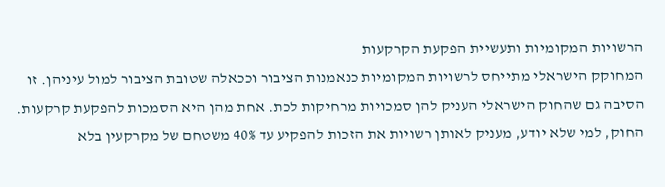הרשויות המקומיות ותעשיית הפקעת הקרקעות
המחוקק הישראלי מתייחס לרשויות המקומיות כנאמנות הציבור וככאלה שטובת הציבור למול עיניהן. זו הסיבה גם שהחוק הישראלי העניק להן סמכויות מרחיקות לכת. אחת מהן היא הסמכות להפקעת קרקעות. החוק, למי שלא יודע, מעניק לאותן רשויות את הזכות להפקיע עד 40% משטחם של מקרקעין בלא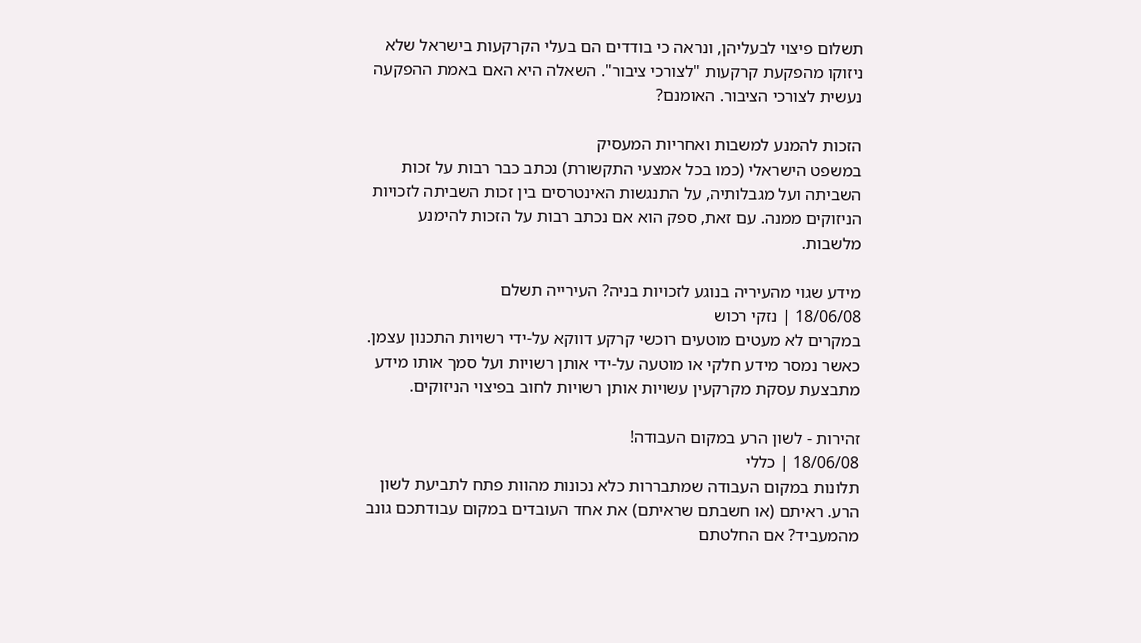תשלום פיצוי לבעליהן, ונראה כי בודדים הם בעלי הקרקעות בישראל שלא ניזוקו מהפקעת קרקעות "לצורכי ציבור". השאלה היא האם באמת ההפקעה נעשית לצורכי הציבור. האומנם?

הזכות להמנע למשבות ואחריות המעסיק
במשפט הישראלי (כמו בכל אמצעי התקשורת) נכתב כבר רבות על זכות השביתה ועל מגבלותיה, על התנגשות האינטרסים בין זכות השביתה לזכויות הניזוקים ממנה. עם זאת, ספק הוא אם נכתב רבות על הזכות להימנע מלשבות.

מידע שגוי מהעיריה בנוגע לזכויות בניה? העירייה תשלם
18/06/08 | נזקי רכוש
במקרים לא מעטים מוטעים רוכשי קרקע דווקא על-ידי רשויות התכנון עצמן. כאשר נמסר מידע חלקי או מוטעה על-ידי אותן רשויות ועל סמך אותו מידע מתבצעת עסקת מקרקעין עשויות אותן רשויות לחוב בפיצוי הניזוקים.

זהירות - לשון הרע במקום העבודה!
18/06/08 | כללי
תלונות במקום העבודה שמתבררות כלא נכונות מהוות פתח לתביעת לשון הרע. ראיתם (או חשבתם שראיתם) את אחד העובדים במקום עבודתכם גונב מהמעביד? אם החלטתם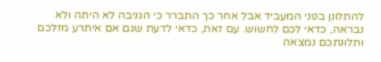להתלונן בפני המעביד אבל אחר כך התברר כי הגניבה לא היתה ולא נבראה, כדאי לכם לחשוש. עם זאת, כדאי לדעת שגם אם איתרע מזלכם ותלונתכם נמצאה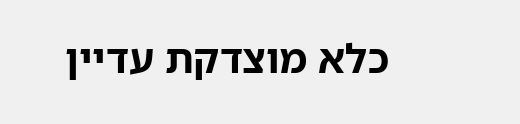כלא מוצדקת עדיין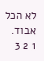לא הכל אבוד.
1 2 3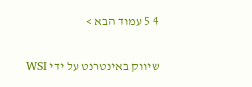4 5 עמוד הבא >


שיווק באינטרנט על ידי WSI